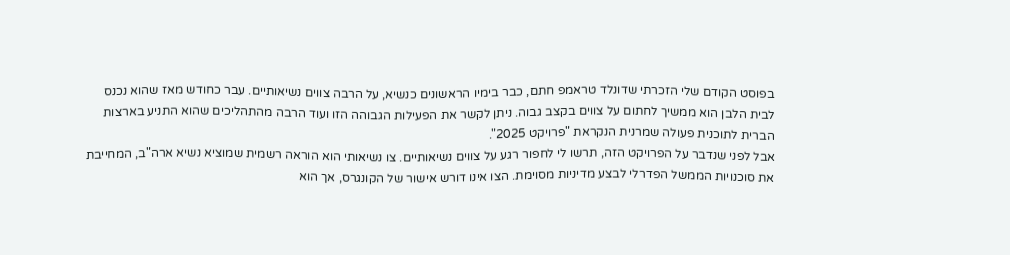בפוסט הקודם שלי הזכרתי שדונלד טראמפ חתם, כבר בימיו הראשונים כנשיא, על הרבה צווים נשיאותיים. עבר כחודש מאז שהוא נכנס לבית הלבן הוא ממשיך לחתום על צווים בקצב גבוה. ניתן לקשר את הפעילות הגבוהה הזו ועוד הרבה מהתהליכים שהוא התניע בארצות הברית לתוכנית פעולה שמרנית הנקראת "פרויקט 2025".
אבל לפני שנדבר על הפרויקט הזה, תרשו לי לחפור רגע על צווים נשיאותיים. צו נשיאותי הוא הוראה רשמית שמוציא נשיא ארה"ב, המחייבת את סוכנויות הממשל הפדרלי לבצע מדיניות מסוימת. הצו אינו דורש אישור של הקונגרס, אך הוא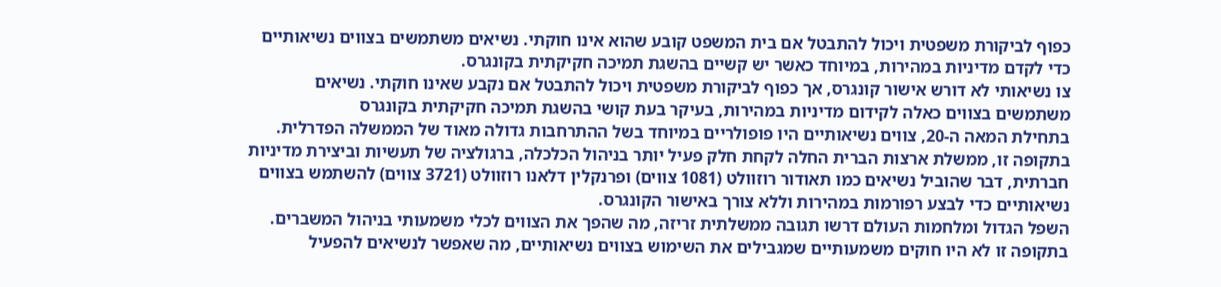כפוף לביקורת משפטית ויכול להתבטל אם בית המשפט קובע שהוא אינו חוקתי. נשיאים משתמשים בצווים נשיאותיים כדי לקדם מדיניות במהירות, במיוחד כאשר יש קשיים בהשגת תמיכה חקיקתית בקונגרס.
צו נשיאותי לא דורש אישור קונגרס, אך כפוף לביקורת משפטית ויכול להתבטל אם נקבע שאינו חוקתי. נשיאים משתמשים בצווים כאלה לקידום מדיניות במהירות, בעיקר בעת קושי בהשגת תמיכה חקיקתית בקונגרס
בתחילת המאה ה-20, צווים נשיאותיים היו פופולריים במיוחד בשל ההתרחבות גדולה מאוד של הממשלה הפדרלית. בתקופה זו, ממשלת ארצות הברית החלה לקחת חלק פעיל יותר בניהול הכלכלה, ברגולציה של תעשיות וביצירת מדיניות חברתית, דבר שהוביל נשיאים כמו תאודור רוזוולט (1081 צווים) ופרנקלין דלאנו רוזוולט (3721 צווים) להשתמש בצווים נשיאותיים כדי לבצע רפורמות במהירות וללא צורך באישור הקונגרס.
השפל הגדול ומלחמות העולם דרשו תגובה ממשלתית זריזה, מה שהפך את הצווים לכלי משמעותי בניהול המשברים. בתקופה זו לא היו חוקים משמעותיים שמגבילים את השימוש בצווים נשיאותיים, מה שאפשר לנשיאים להפעיל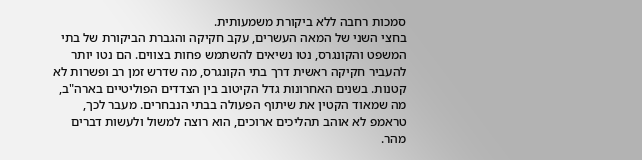סמכות רחבה ללא ביקורת משמעותית.
בחצי השני של המאה העשרים, עקב חקיקה והגברת הביקורת של בתי המשפט והקונגרס, נטו נשיאים להשתמש פחות בצווים. הם נטו יותר להעביר חקיקה ראשית דרך בתי הקונגרס, מה שדרש זמן רב ופשרות לא קטנות. בשנים האחרונות גדל הקיטוב בין הצדדים הפוליטיים בארה"ב, מה שמאוד הקטין את שיתוף הפעולה בבתי הנבחרים. מעבר לכך, טראמפ לא אוהב תהליכים ארוכים, הוא רוצה למשול ולעשות דברים מהר.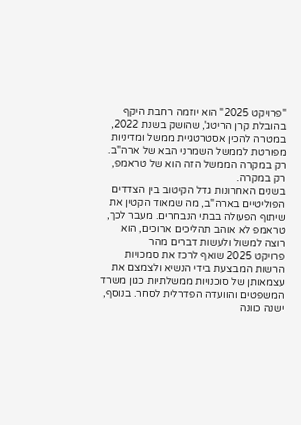"פרויקט 2025" הוא יוזמה רחבת היקף בהובלת קרן הריטג', שהושק בשנת 2022, במטרה להכין אסטרטגיית ממשל ומדיניות מפורטת לממשל השמרני הבא של ארה"ב. רק במקרה הממשל הזה הוא של טראמפ, רק במקרה.
בשנים האחרונות גדל הקיטוב בין הצדדים הפוליטיים בארה"ב, מה שמאוד הקטין את שיתוף הפעולה בבתי הנבחרים. מעבר לכך, טראמפ לא אוהב תהליכים ארוכים, הוא רוצה למשול ולעשות דברים מהר
פרויקט 2025 שואף לרכז את סמכויות הרשות המבצעת בידי הנשיא ולצמצם את עצמאותן של סוכנויות ממשלתיות כגון משרד המשפטים והוועדה הפדרלית לסחר. בנוסף, ישנה כוונה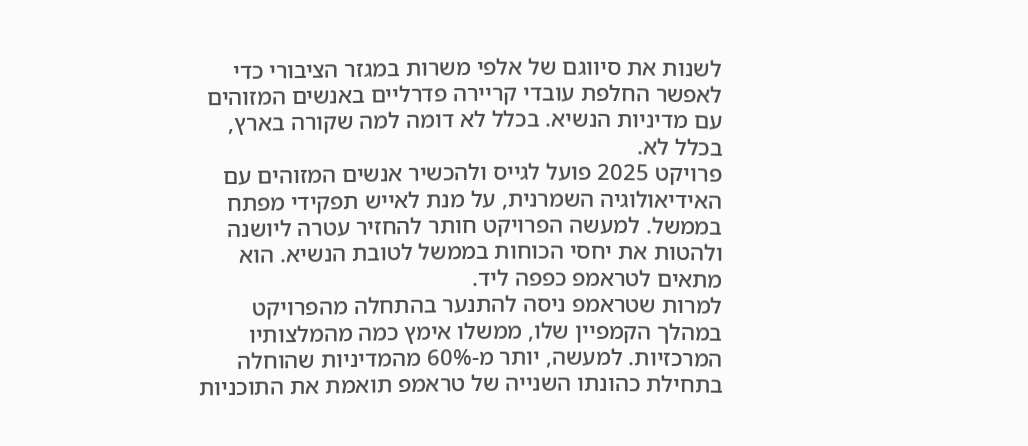לשנות את סיווגם של אלפי משרות במגזר הציבורי כדי לאפשר החלפת עובדי קריירה פדרליים באנשים המזוהים עם מדיניות הנשיא. בכלל לא דומה למה שקורה בארץ, בכלל לא.
פרויקט 2025 פועל לגייס ולהכשיר אנשים המזוהים עם האידיאולוגיה השמרנית, על מנת לאייש תפקידי מפתח בממשל. למעשה הפרויקט חותר להחזיר עטרה ליושנה ולהטות את יחסי הכוחות בממשל לטובת הנשיא. הוא מתאים לטראמפ כפפה ליד.
למרות שטראמפ ניסה להתנער בהתחלה מהפרויקט במהלך הקמפיין שלו, ממשלו אימץ כמה מהמלצותיו המרכזיות. למעשה, יותר מ-60% מהמדיניות שהוחלה בתחילת כהונתו השנייה של טראמפ תואמת את התוכניות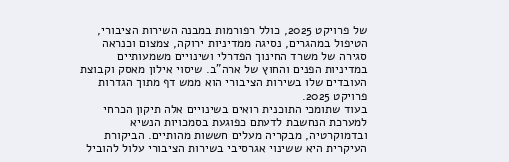של פרויקט 2025, כולל רפורמות במבנה השירות הציבורי, הטיפול במהגרים, נסיגה ממדיניות ירוקה, צמצום וכנראה סגירה של משרד החינוך הפדרלי ושינויים משמעותיים במדיניות הפנים והחוץ של ארה"ב. שיסוי אילון מאסק וקבוצת העובדים שלו בשירות הציבורי הוא ממש דף מתוך הגדרות פרויקט 2025.
בעוד שתומכי התוכנית רואים בשינויים אלה תיקון הכרחי למערכת הנחשבת לדעתם כפוגעת בסמכויות הנשיא ובדמוקרטיה, מבקריה מעלים חששות מהותיים. הביקורת העיקרית היא ששינוי אגרסיבי בשירות הציבורי עלול להוביל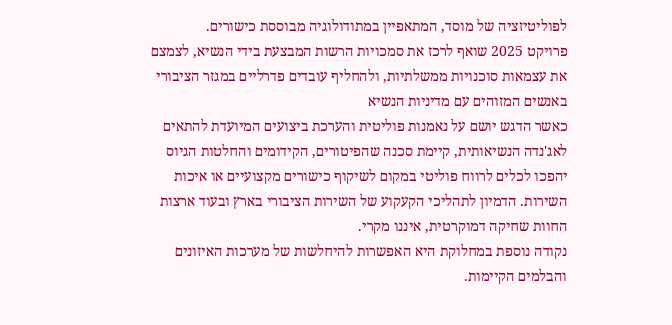לפוליטיזציה של מוסד, המתאפיין במתודולוגיה מבוססת כישורים.
פרויקט 2025 שואף לרכז את סמכויות הרשות המבצעת בידי הנשיא, לצמצם את עצמאות סוכנויות ממשלתיות, ולהחליף עובדים פדרליים במגזר הציבורי באנשים המזוהים עם מדיניות הנשיא
כאשר הדגש יושם על נאמנות פוליטית והערכת ביצועים המיועדת להתאים לאג'נדה הנשיאותית, קיימת סכנה שהפיטורים, הקידומים והחלטות הגיוס יהפכו לכלים לרווח פוליטי במקום לשיקוף כישורים מקצועיים או איכות השירות. הדמיון לתהליכי הקעקוע של השירות הציבורי בארץ ובעוד ארצות החוות שחיקה דמוקרטית, איננו מקרי.
נקודה נוספת במחלוקת היא האפשרות להיחלשות של מערכות האיזונים והבלמים הקיימות.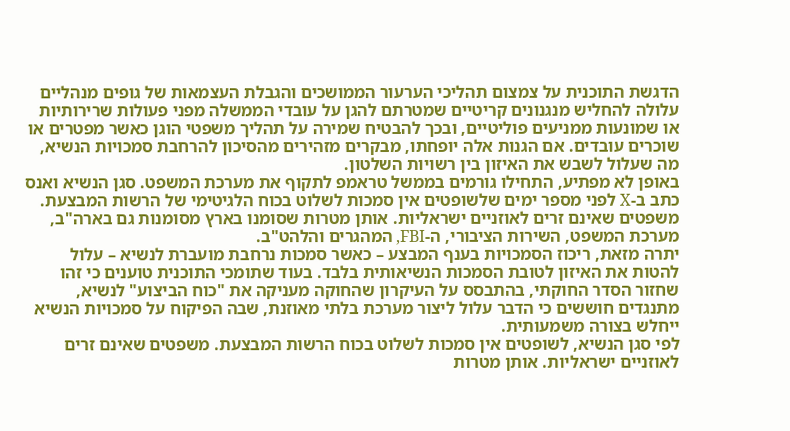הדגשת התוכנית על צמצום תהליכי הערעור הממושכים והגבלת העצמאות של גופים מנהליים עלולה להחליש מנגנונים קריטיים שמטרתם להגן על עובדי הממשלה מפני פעולות שרירותיות או שמונעות ממניעים פוליטיים, ובכך להבטיח שמירה על תהליך משפטי הוגן כאשר מפטרים או שוכרים עובדים. אם הגנות אלה יופחתו, מבקרים מזהירים מהסיכון להרחבת סמכויות הנשיא, מה שעלול לשבש את האיזון בין רשויות השלטון.
באופן לא מפתיע, התחילו גורמים בממשל טראמפ לתקוף את מערכת המשפט. סגן הנשיא ואנס כתב ב-X לפני מספר ימים שלשופטים אין סמכות לשלוט בכוח הלגיטימי של הרשות המבצעת. משפטים שאינם זרים לאוזניים ישראליות. אותן מטרות שסומנו בארץ מסומנות גם בארה"ב, מערכת המשפט, השירות הציבורי, ה-FBI, המהגרים והלהט"ב.
יתרה מזאת, ריכוז הסמכויות בענף המבצע – כאשר סמכות נרחבת מועברת לנשיא – עלול להטות את האיזון לטובת הסמכות הנשיאותית בלבד. בעוד שתומכי התוכנית טוענים כי זהו שחזור הסדר החוקתי, בהתבסס על העיקרון שהחוקה מעניקה את "כוח הביצוע" לנשיא, מתנגדים חוששים כי הדבר עלול ליצור מערכת בלתי מאוזנת, שבה הפיקוח על סמכויות הנשיא ייחלש בצורה משמעותית.
לפי סגן הנשיא, לשופטים אין סמכות לשלוט בכוח הרשות המבצעת. משפטים שאינם זרים לאוזניים ישראליות. אותן מטרות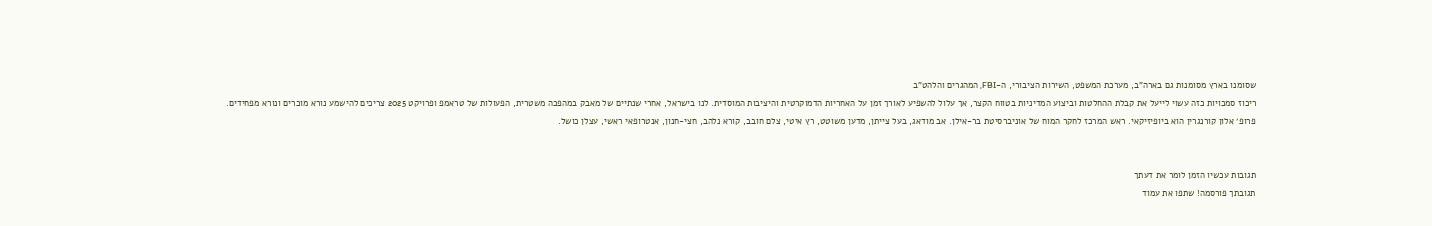שסומנו בארץ מסומנות גם בארה"ב, מערכת המשפט, השירות הציבורי, ה-FBI, המהגרים והלהט"ב
ריכוז סמכויות כזה עשוי לייעל את קבלת ההחלטות וביצוע המדיניות בטווח הקצר, אך עלול להשפיע לאורך זמן על האחריות הדמוקרטית והיציבות המוסדית. לנו בישראל, אחרי שנתיים של מאבק במהפכה משטרית, הפעולות של טראמפ ופרויקט 2025 צריכים להישמע נורא מוכרים ונורא מפחידים.
פרופ׳ אלון קורנגרין הוא ביופיזיקאי. ראש המרכז לחקר המוח של אוניברסיטת בר-אילן. אב מודאג, בעל צייתן, מדען משוטט, רץ איטי, צלם חובב, קורא נלהב, חצי-חנון, אנטרופאי ראשי, עצלן כושל.


תגובות עכשיו הזמן לומר את דעתך
תגובתך פורסמה! שתפו את עמוד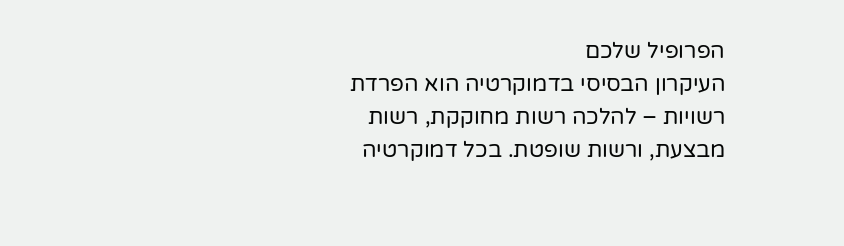הפרופיל שלכם
העיקרון הבסיסי בדמוקרטיה הוא הפרדת רשויות – להלכה רשות מחוקקת, רשות מבצעת, ורשות שופטת. בכל דמוקרטיה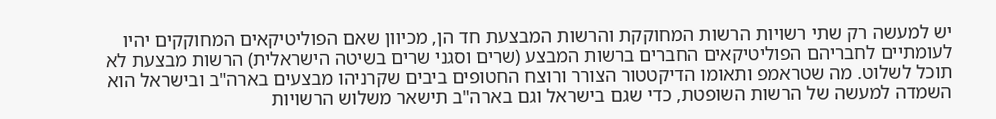יש למעשה רק שתי רשויות הרשות המחוקקת והרשות המבצעת חד הן, מכיוון שאם הפוליטיקאים המחוקקים יהיו לעומתיים לחבריהם הפוליטיקאים החברים ברשות המבצע (שרים וסגני שרים בשיטה הישראלית) הרשות מבצעת לא תוכל לשלוט. מה שטראמפ ותאומו הדיקטטור הצורר ורוצח החטופים ביבים שקרניהו מבצעים בארה"ב ובישראל הוא השמדה למעשה של הרשות השופטת, כדי שגם בישראל וגם בארה"ב תישאר משלוש הרשויות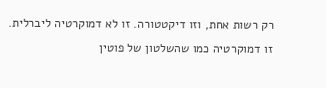רק רשות אחת, וזו דיקטטורה. זו לא דמוקרטיה ליברלית. זו דמוקרטיה כמו שהשלטון של פוטין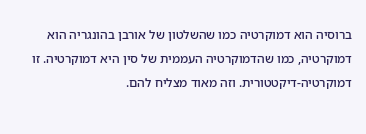ברוסיה הוא דמוקרטיה כמו שהשלטון של אורבן בהונגריה הוא דמוקרטיה, כמו שהדמוקרטיה העממית של סין היא דמוקרטיה. זו דמוקרטיה-דיקטטורית. וזה מאוד מצליח להם.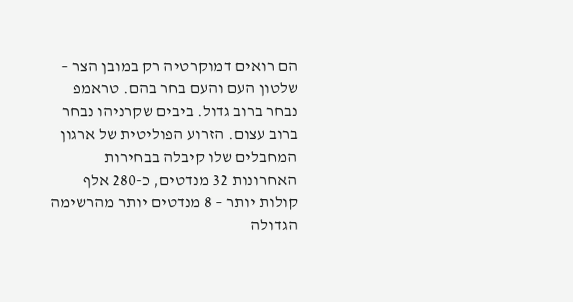הם רואים דמוקרטיה רק במובן הצר – שלטון העם והעם בחר בהם. טראמפ נבחר ברוב גדול. ביבים שקרניהו נבחר ברוב עצום. הזרוע הפוליטית של ארגון המחבלים שלו קיבלה בבחירות האחרונות 32 מנדטים, כ-280 אלף קולות יותר – 8 מנדטים יותר מהרשימה הגדולה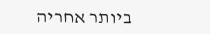ביותר אחריה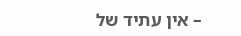– אין עתיד של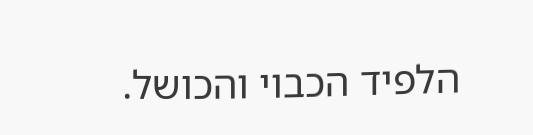הלפיד הכבוי והכושל.